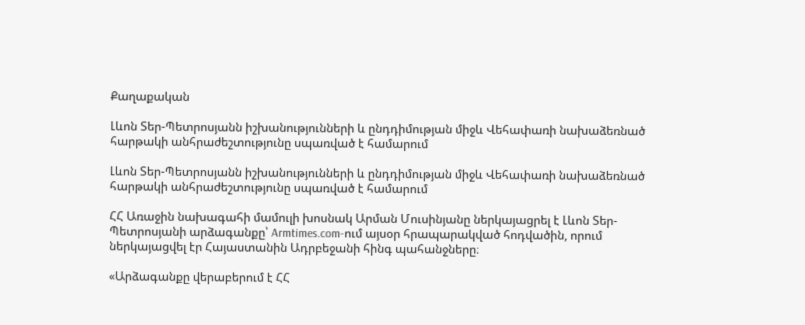Քաղաքական

Լևոն Տեր-Պետրոսյանն իշխանությունների և ընդդիմության միջև Վեհափառի նախաձեռնած հարթակի անհրաժեշտությունը սպառված է համարում

Լևոն Տեր-Պետրոսյանն իշխանությունների և ընդդիմության միջև Վեհափառի նախաձեռնած հարթակի անհրաժեշտությունը սպառված է համարում

ՀՀ Առաջին նախագահի մամուլի խոսնակ Արման Մուսինյանը ներկայացրել է Լևոն Տեր-Պետրոսյանի արձագանքը՝ Armtimes.com-ում այսօր հրապարակված հոդվածին, որում ներկայացվել էր Հայաստանին Ադրբեջանի հինգ պահանջները։

«Արձագանքը վերաբերում է ՀՀ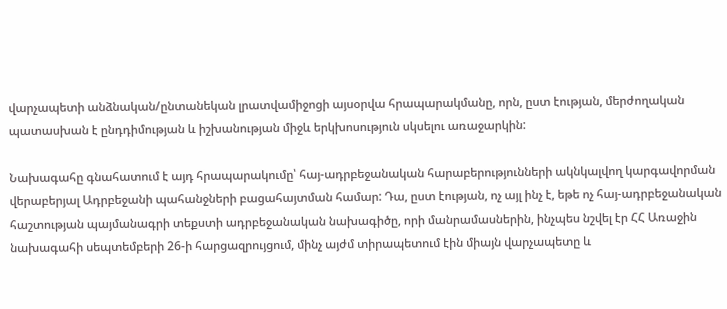վարչապետի անձնական/ընտանեկան լրատվամիջոցի այսօրվա հրապարակմանը, որն, ըստ էության, մերժողական պատասխան է ընդդիմության և իշխանության միջև երկխոսություն սկսելու առաջարկին:

Նախագահը գնահատում է այդ հրապարակումը՝ հայ-ադրբեջանական հարաբերությունների ակնկալվող կարգավորման վերաբերյալ Ադրբեջանի պահանջների բացահայտման համար: Դա, ըստ էության, ոչ այլ ինչ է, եթե ոչ հայ-ադրբեջանական հաշտության պայմանագրի տեքստի ադրբեջանական նախագիծը, որի մանրամասներին, ինչպես նշվել էր ՀՀ Առաջին նախագահի սեպտեմբերի 26-ի հարցազրույցում, մինչ այժմ տիրապետում էին միայն վարչապետը և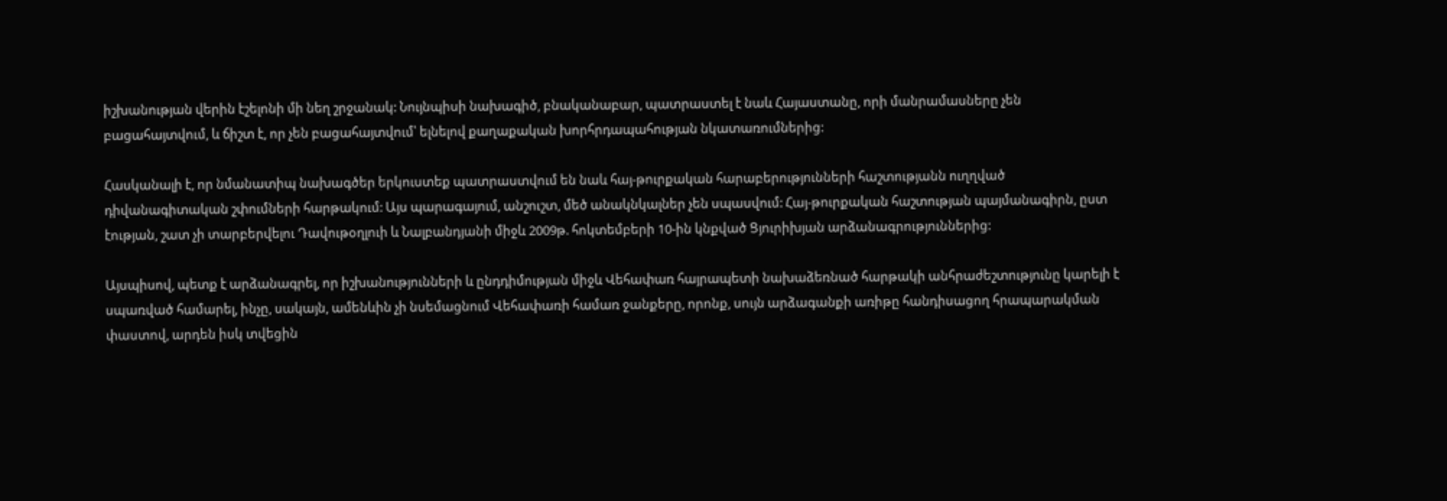իշխանության վերին էշելոնի մի նեղ շրջանակ: Նույնպիսի նախագիծ, բնականաբար, պատրաստել է նաև Հայաստանը, որի մանրամասները չեն բացահայտվում, և ճիշտ է, որ չեն բացահայտվում՝ ելնելով քաղաքական խորհրդապահության նկատառումներից:

Հասկանալի է, որ նմանատիպ նախագծեր երկուստեք պատրաստվում են նաև հայ-թուրքական հարաբերությունների հաշտությանն ուղղված դիվանագիտական շփումների հարթակում: Այս պարագայում, անշուշտ, մեծ անակնկալներ չեն սպասվում: Հայ-թուրքական հաշտության պայմանագիրն, ըստ էության, շատ չի տարբերվելու Դավութօղլուի և Նալբանդյանի միջև 2009թ. հոկտեմբերի 10-ին կնքված Ցյուրիխյան արձանագրություններից:

Այսպիսով, պետք է արձանագրել, որ իշխանությունների և ընդդիմության միջև Վեհափառ հայրապետի նախաձեռնած հարթակի անհրաժեշտությունը կարելի է սպառված համարել, ինչը, սակայն, ամենևին չի նսեմացնում Վեհափառի համառ ջանքերը, որոնք, սույն արձագանքի առիթը հանդիսացող հրապարակման փաստով, արդեն իսկ տվեցին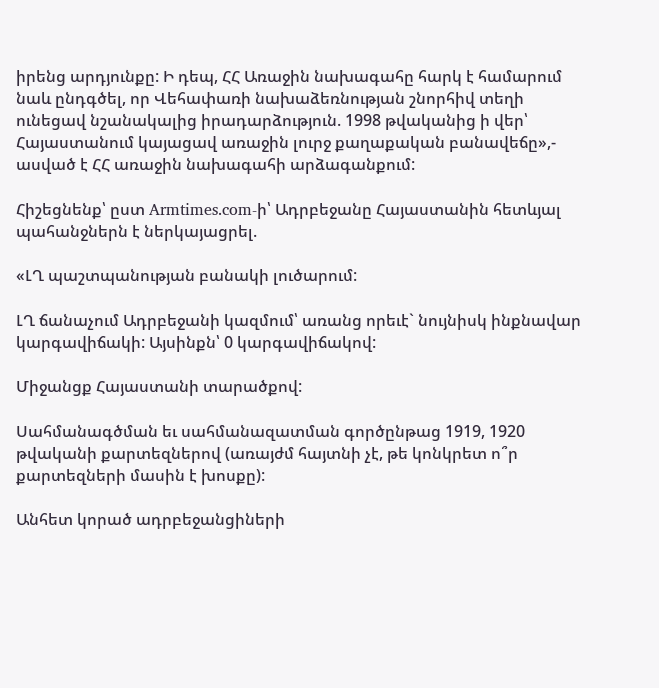իրենց արդյունքը: Ի դեպ, ՀՀ Առաջին նախագահը հարկ է համարում նաև ընդգծել, որ Վեհափառի նախաձեռնության շնորհիվ տեղի ունեցավ նշանակալից իրադարձություն. 1998 թվականից ի վեր՝ Հայաստանում կայացավ առաջին լուրջ քաղաքական բանավեճը»,- ասված է ՀՀ առաջին նախագահի արձագանքում:

Հիշեցնենք՝ ըստ Armtimes.com-ի՝ Ադրբեջանը Հայաստանին հետևյալ պահանջներն է ներկայացրել.

«ԼՂ պաշտպանության բանակի լուծարում:

ԼՂ ճանաչում Ադրբեջանի կազմում՝ առանց որեւէ` նույնիսկ ինքնավար կարգավիճակի: Այսինքն՝ 0 կարգավիճակով:

Միջանցք Հայաստանի տարածքով:

Սահմանագծման եւ սահմանազատման գործընթաց 1919, 1920 թվականի քարտեզներով (առայժմ հայտնի չէ, թե կոնկրետ ո՞ր քարտեզների մասին է խոսքը):

Անհետ կորած ադրբեջանցիների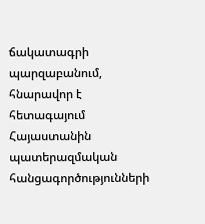ճակատագրի պարզաբանում, հնարավոր է հետագայում Հայաստանին պատերազմական հանցագործությունների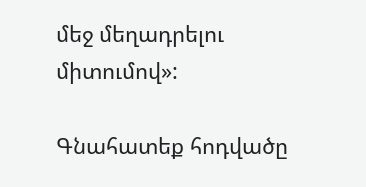մեջ մեղադրելու միտումով»:

Գնահատեք հոդվածը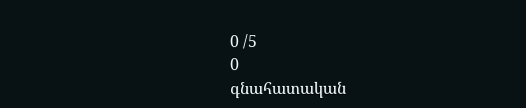0 /5
0
գնահատական